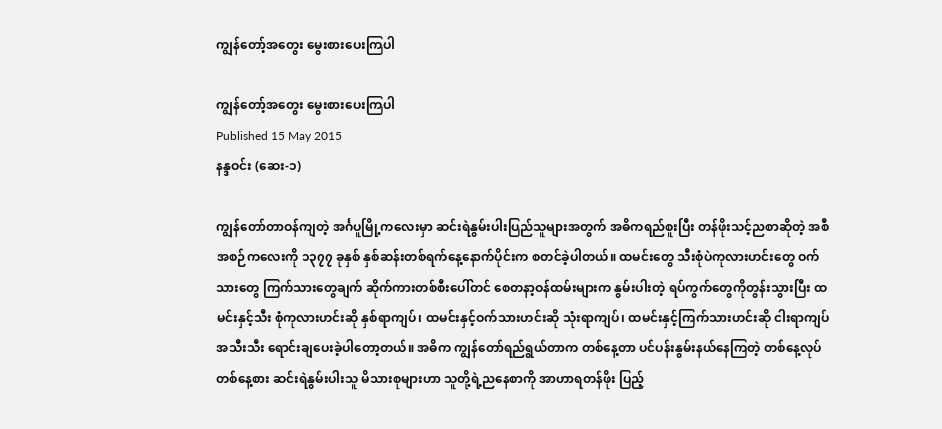ကျွန်တော့်အတွေး မွေးစားပေးကြပါ

ကျွန်တော့်အတွေး မွေးစားပေးကြပါ
Published 15 May 2015
နန္ဒဝင်း (ဆေး-၁)

ကျွန်တော်တာဝန်ကျတဲ့ အင်္ဂပူမြို့ကလေးမှာ ဆင်းရဲနွမ်းပါးပြည်သူများအတွက် အဓိကရည်စူးပြီး တန်ဖိုးသင့်ညစာဆိုတဲ့ အစီအစဉ်ကလေးကို ၁၃၇၇ ခုနှစ် နှစ်ဆန်းတစ်ရက်နေ့နောက်ပိုင်းက စတင်ခဲ့ပါတယ်။ ထမင်းတွေ သီးစုံပဲကုလားဟင်းတွေ ဝက်သားတွေ ကြက်သားတွေချက် ဆိုက်ကားတစ်စီးပေါ်တင် စေတနာ့ဝန်ထမ်းများက နွမ်းပါးတဲ့ ရပ်ကွက်တွေကိုတွန်းသွားပြီး ထမင်းနှင့်သီး စုံကုလားဟင်းဆို နှစ်ရာကျပ်၊ ထမင်းနှင့်ဝက်သားဟင်းဆို သုံးရာကျပ်၊ ထမင်းနှင့်ကြက်သားဟင်းဆို ငါးရာကျပ် အသီးသီး ရောင်းချပေးခဲ့ပါတော့တယ်။ အဓိက ကျွန်တော်ရည်ရွယ်တာက တစ်နေ့တာ ပင်ပန်းနွမ်းနယ်နေကြတဲ့ တစ်နေ့လုပ်တစ်နေ့စား ဆင်းရဲနွမ်းပါးသူ မိသားစုများဟာ သူတို့ရဲ့ညနေစာကို အာဟာရတန်ဖိုး ပြည့်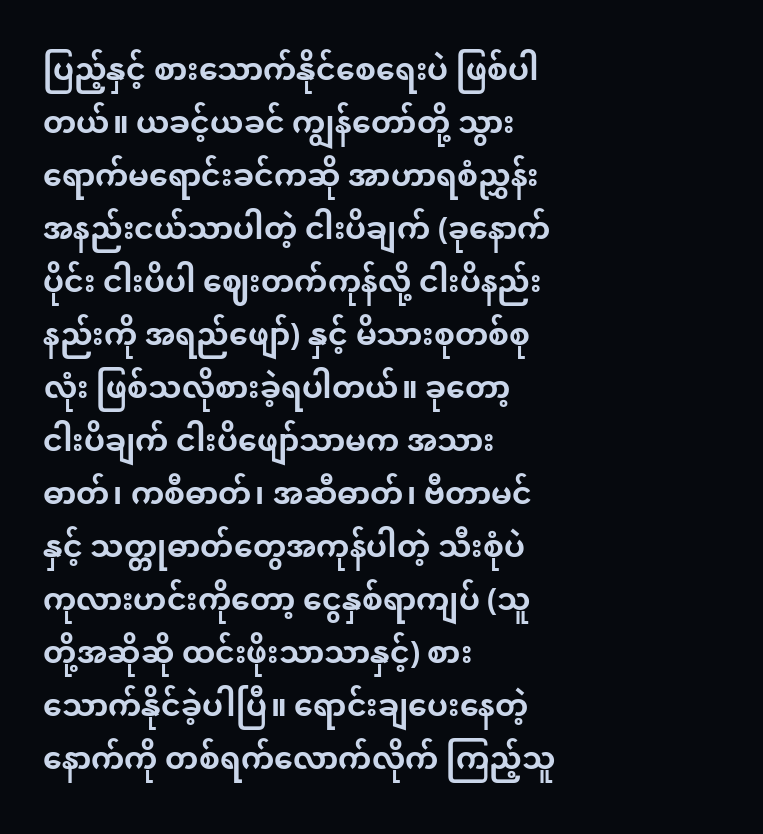ပြည့်နှင့် စားသောက်နိုင်စေရေးပဲ ဖြစ်ပါတယ်။ ယခင့်ယခင် ကျွန်တော်တို့ သွားရောက်မရောင်းခင်ကဆို အာဟာရစံညွှန်း အနည်းငယ်သာပါတဲ့ ငါးပိချက် (ခုနောက်ပိုင်း ငါးပိပါ ဈေးတက်ကုန်လို့ ငါးပိနည်းနည်းကို အရည်ဖျော်) နှင့် မိသားစုတစ်စုလုံး ဖြစ်သလိုစားခဲ့ရပါတယ်။ ခုတော့ ငါးပိချက် ငါးပိဖျော်သာမက အသားဓာတ်၊ ကစီဓာတ်၊ အဆီဓာတ်၊ ဗီတာမင်နှင့် သတ္တုဓာတ်တွေအကုန်ပါတဲ့ သီးစုံပဲကုလားဟင်းကိုတော့ ငွေနှစ်ရာကျပ် (သူတို့အဆိုဆို ထင်းဖိုးသာသာနှင့်) စားသောက်နိုင်ခဲ့ပါပြီ။ ရောင်းချပေးနေတဲ့နောက်ကို တစ်ရက်လောက်လိုက် ကြည့်သူ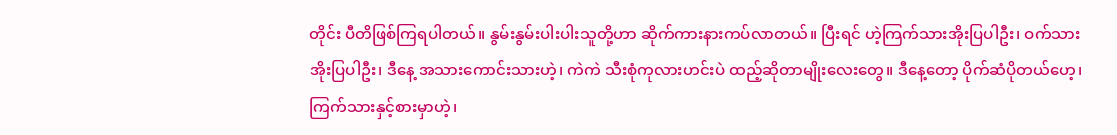တိုင်း ပီတိဖြစ်ကြရပါတယ်။ နွမ်းနွမ်းပါးပါးသူတို့ဟာ ဆိုက်ကားနားကပ်လာတယ်။ ပြီးရင် ဟဲ့ကြက်သားအိုးပြပါဦး၊ ဝက်သားအိုးပြပါဦး၊ ဒီနေ့ အသားကောင်းသားဟဲ့၊ ကဲကဲ သီးစုံကုလားဟင်းပဲ ထည့်ဆိုတာမျိုးလေးတွေ။ ဒီနေ့တော့ ပိုက်ဆံပိုတယ်ဟေ့၊ ကြက်သားနှင့်စားမှာဟဲ့၊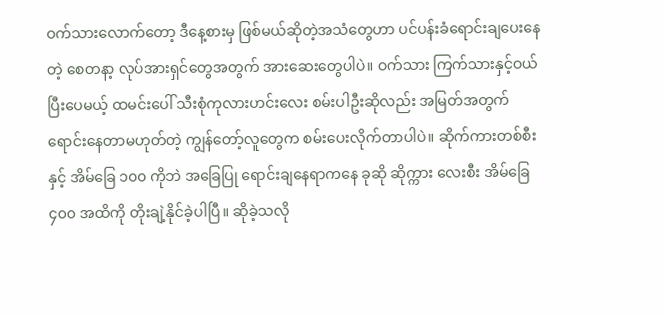ဝက်သားလောက်တော့ ဒီနေ့စားမှ ဖြစ်မယ်ဆိုတဲ့အသံတွေဟာ ပင်ပန်းခံရောင်းချပေးနေတဲ့ စေတနာ့ လုပ်အားရှင်တွေအတွက် အားဆေးတွေပါပဲ။ ဝက်သား ကြက်သားနှင့်ဝယ်ပြီးပေမယ့် ထမင်းပေါ် သီးစုံကုလားဟင်းလေး စမ်းပါဦးဆိုလည်း အမြတ်အတွက် ရောင်းနေတာမဟုတ်တဲ့ ကျွန်တော့်လူတွေက စမ်းပေးလိုက်တာပါပဲ။ ဆိုက်ကားတစ်စီးနှင့် အိမ်ခြေ ၁၀၀ ကိုဘဲ အခြေပြု ရောင်းချနေရာကနေ ခုဆို ဆိုက္ကား လေးစီး အိမ်ခြေ ၄၀၀ အထိကို တိုးချဲ့နိုင်ခဲ့ပါပြီ။ ဆိုခဲ့သလို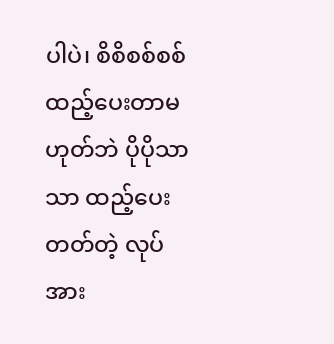ပါပဲ၊ စိစိစစ်စစ် ထည့်ပေးတာမဟုတ်ဘဲ ပိုပိုသာသာ ထည့်ပေးတတ်တဲ့ လုပ်အား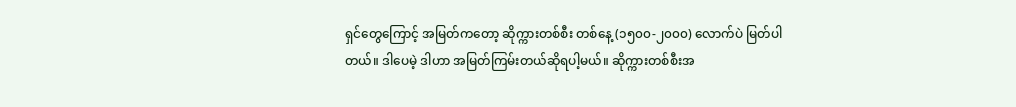ရှင်တွေကြောင့် အမြတ်ကတော့ ဆိုက္ကားတစ်စီး တစ်နေ့ (၁၅၀၀-၂၀၀၀) လောက်ပဲ မြတ်ပါတယ်။ ဒါပေမဲ့ ဒါဟာ အမြတ်ကြမ်းတယ်ဆိုရပါ့မယ်။ ဆိုက္ကားတစ်စီးအ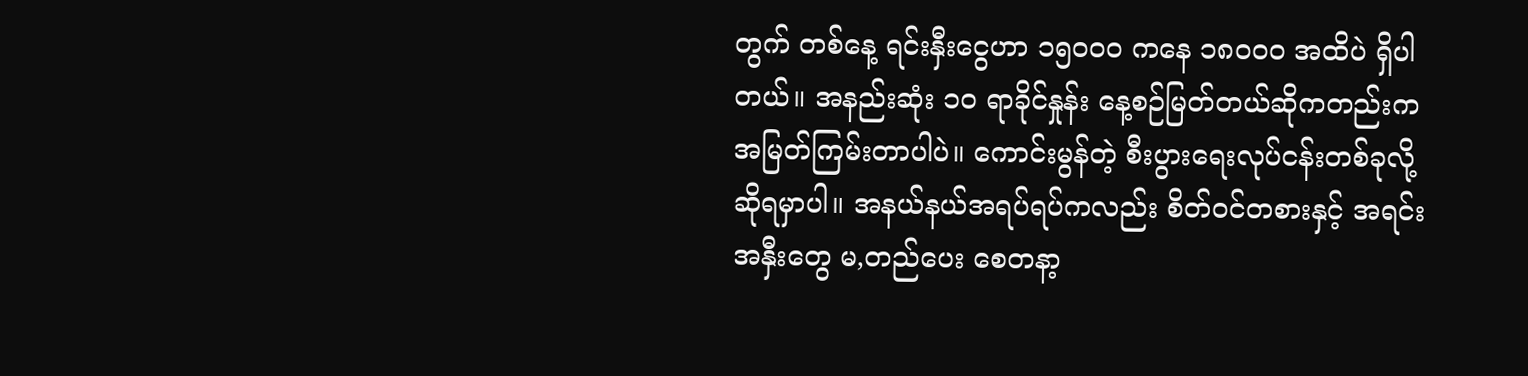တွက် တစ်နေ့ ရင်းနှီးငွေဟာ ၁၅၀၀၀ ကနေ ၁၈၀၀၀ အထိပဲ ရှိပါတယ်။ အနည်းဆုံး ၁၀ ရာခိုင်နှုန်း နေ့စဉ်မြတ်တယ်ဆိုကတည်းက အမြတ်ကြမ်းတာပါပဲ။ ကောင်းမွန်တဲ့ စီးပွားရေးလုပ်ငန်းတစ်ခုလို့ ဆိုရမှာပါ။ အနယ်နယ်အရပ်ရပ်ကလည်း စိတ်ဝင်တစားနှင့် အရင်းအနှီးတွေ မ,တည်ပေး စေတနာ့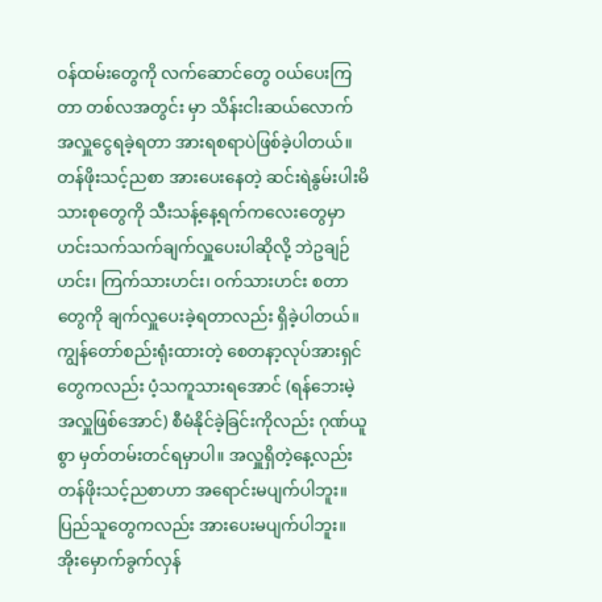ဝန်ထမ်းတွေကို လက်ဆောင်တွေ ဝယ်ပေးကြတာ တစ်လအတွင်း မှာ သိန်းငါးဆယ်လောက် အလှူငွေရခဲ့ရတာ အားရစရာပဲဖြစ်ခဲ့ပါတယ်။ တန်ဖိုးသင့်ညစာ အားပေးနေတဲ့ ဆင်းရဲနွမ်းပါးမိသားစုတွေကို သီးသန့်နေ့ရက်ကလေးတွေမှာ ဟင်းသက်သက်ချက်လှူပေးပါဆိုလို့ ဘဲဥချဉ်ဟင်း၊ ကြက်သားဟင်း၊ ဝက်သားဟင်း စတာတွေကို ချက်လှူပေးခဲ့ရတာလည်း ရှိခဲ့ပါတယ်။ ကျွန်တော်စည်းရုံးထားတဲ့ စေတနာ့လုပ်အားရှင်တွေကလည်း ပံ့သကူသားရအောင် (ရန်ဘေးမဲ့ အလှူဖြစ်အောင်) စီမံနိုင်ခဲ့ခြင်းကိုလည်း ဂုဏ်ယူစွာ မှတ်တမ်းတင်ရမှာပါ။ အလှူရှိတဲ့နေ့လည်း တန်ဖိုးသင့်ညစာဟာ အရောင်းမပျက်ပါဘူး။ ပြည်သူတွေကလည်း အားပေးမပျက်ပါဘူး။ အိုးမှောက်ခွက်လှန်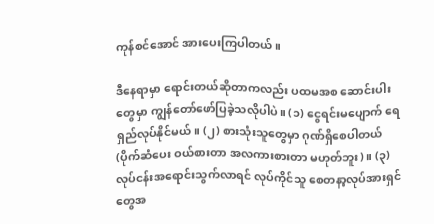ကုန်စင်အောင် အားပေးကြပါတယ်။

ဒီနေရာမှာ ရောင်းတယ်ဆိုတာကလည်း ပထမအစ ဆောင်းပါးတွေမှာ ကျွန်တော်ဖော်ပြခဲ့သလိုပါပဲ။ (၁) ငွေရင်းမပျောက် ရေရှည်လုပ်နိုင်မယ်။ (၂) စားသုံးသူတွေမှာ ဂုဏ်ရှိစေပါတယ် (ပိုက်ဆံပေး ဝယ်စားတာ အလကားစားတာ မဟုတ်ဘူး)။ (၃) လုပ်ငန်းအရောင်းသွက်လာရင် လုပ်ကိုင်သူ စေတနာ့လုပ်အားရှင်တွေအ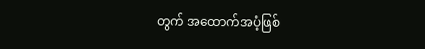တွက် အထောက်အပံ့ဖြစ်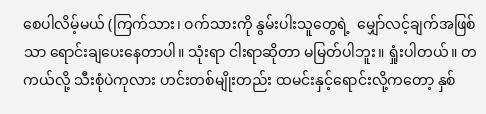စေပါလိမ့်မယ် (ကြက်သား၊ ဝက်သားကို နွမ်းပါးသူတွေရဲ့  မျှော်လင့်ချက်အဖြစ်သာ ရောင်းချပေးနေတာပါ။ သုံးရာ ငါးရာဆိုတာ မမြတ်ပါဘူး။ ရှုံးပါတယ်။ တကယ်လို့ သီးစုံပဲကုလား ဟင်းတစ်မျိုးတည်း ထမင်းနှင့်ရောင်းလို့ကတော့ နှစ်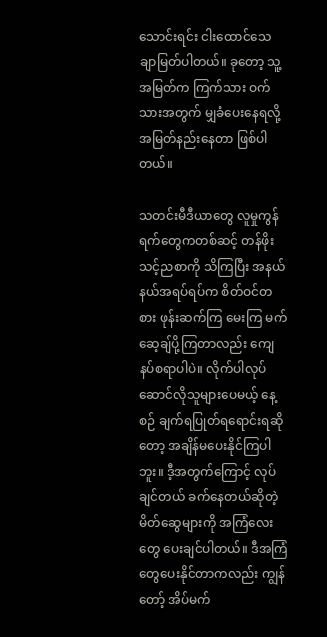သောင်းရင်း ငါးထောင်သေချာမြတ်ပါတယ်။ ခုတော့ သူ့အမြတ်က ကြက်သား ဝက်သားအတွက် မျှခံပေးနေရလို့ အမြတ်နည်းနေတာ ဖြစ်ပါတယ်။

သတင်းမီဒီယာတွေ လူမှုကွန်ရက်တွေကတစ်ဆင့် တန်ဖိုးသင့်ညစာကို သိကြပြီး အနယ်နယ်အရပ်ရပ်က စိတ်ဝင်တစား ဖုန်းဆက်ကြ မေးကြ မက်ဆေ့ချ်ပို့ကြတာလည်း ကျေနပ်စရာပါပဲ။ လိုက်ပါလုပ်ဆောင်လိုသူများပေမယ့် နေ့စဉ် ချက်ရပြုတ်ရရောင်းရဆိုတော့ အချိန်မပေးနိုင်ကြပါဘူး။ ဒီ့အတွက်ကြောင့် လုပ်ချင်တယ် ခက်နေတယ်ဆိုတဲ့ မိတ်ဆွေများကို အကြံလေးတွေ ပေးချင်ပါတယ်။ ဒီအကြံတွေပေးနိုင်တာကလည်း ကျွန်တော့် အိပ်မက်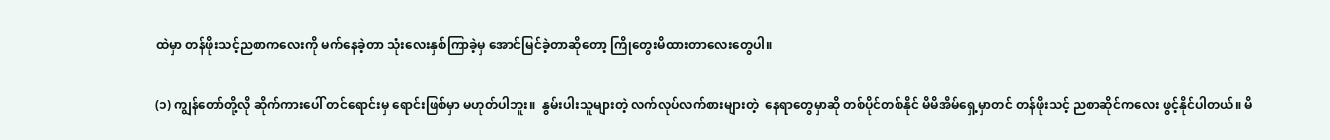ထဲမှာ တန်ဖိုးသင့်ညစာကလေးကို မက်နေခဲ့တာ သုံးလေးနှစ်ကြာခဲ့မှ အောင်မြင်ခဲ့တာဆိုတော့ ကြိုတွေးမိထားတာလေးတွေပါ။

(၁) ကျွန်တော်တို့လို ဆိုက်ကားပေါ် တင်ရောင်းမှ ရောင်းဖြစ်မှာ မဟုတ်ပါဘူး။  နွမ်းပါးသူများတဲ့ လက်လုပ်လက်စားများတဲ့  နေရာတွေမှာဆို တစ်ပိုင်တစ်နိုင် မိမိအိမ်ရှေ့မှာတင် တန်ဖိုးသင့် ညစာဆိုင်ကလေး ဖွင့်နိုင်ပါတယ်။ မိ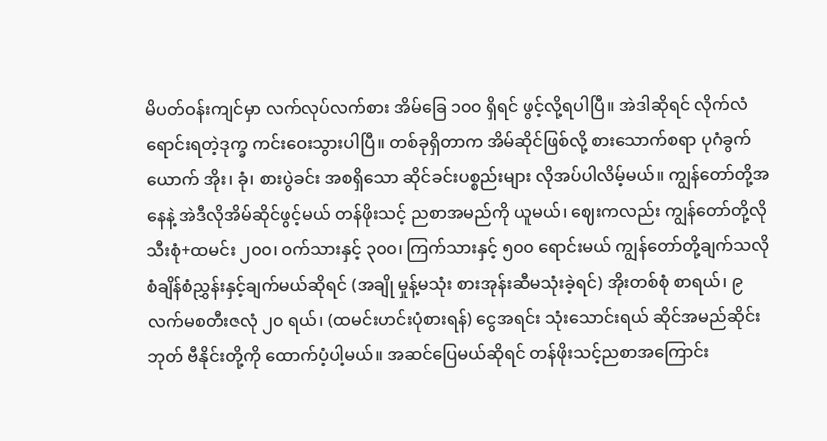မိပတ်ဝန်းကျင်မှာ လက်လုပ်လက်စား အိမ်ခြေ ၁၀၀ ရှိရင် ဖွင့်လို့ရပါပြီ။ အဲဒါဆိုရင် လိုက်လံရောင်းရတဲ့ဒုက္ခ ကင်းဝေးသွားပါပြီ။ တစ်ခုရှိတာက အိမ်ဆိုင်ဖြစ်လို့ စားသောက်စရာ ပုဂံခွက်ယောက် အိုး၊ ခုံ၊ စားပွဲခင်း အစရှိသော ဆိုင်ခင်းပစ္စည်းများ လိုအပ်ပါလိမ့်မယ်။ ကျွန်တော်တို့အနေနဲ့ အဲဒီလိုအိမ်ဆိုင်ဖွင့်မယ် တန်ဖိုးသင့် ညစာအမည်ကို ယူမယ်၊ ဈေးကလည်း ကျွန်တော်တို့လို သီးစုံ+ထမင်း ၂၀၀၊ ဝက်သားနှင့် ၃၀၀၊ ကြက်သားနှင့် ၅၀၀ ရောင်းမယ် ကျွန်တော်တို့ချက်သလို စံချိန်စံညွှန်းနှင့်ချက်မယ်ဆိုရင် (အချို မှုန့်မသုံး စားအုန်းဆီမသုံးခဲ့ရင်) အိုးတစ်စုံ စာရယ်၊ ၉ လက်မစတီးဇလုံ ၂၀ ရယ်၊ (ထမင်းဟင်းပုံစားရန်) ငွေအရင်း သုံးသောင်းရယ် ဆိုင်အမည်ဆိုင်းဘုတ် ဗီနိုင်းတို့ကို ထောက်ပံ့ပါ့မယ်။ အဆင်ပြေမယ်ဆိုရင် တန်ဖိုးသင့်ညစာအကြောင်း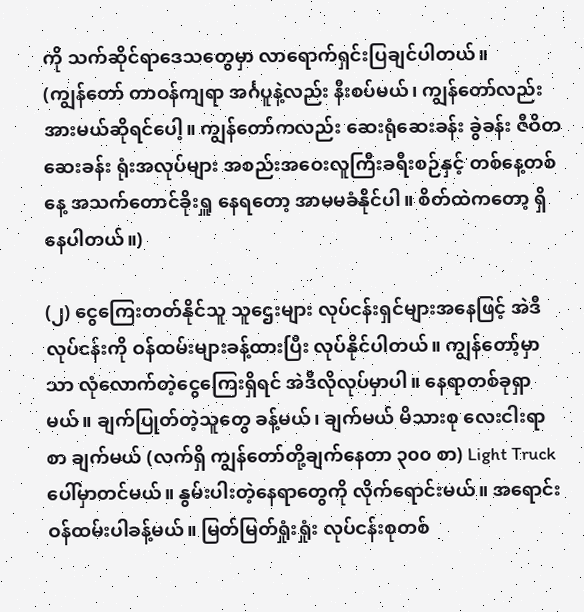ကို သက်ဆိုင်ရာဒေသတွေမှာ လာရောက်ရှင်းပြချင်ပါတယ်။
(ကျွန်တော် တာဝန်ကျရာ အင်္ဂပူနဲ့လည်း နီးစပ်မယ်၊ ကျွန်တော်လည်း အားမယ်ဆိုရင်ပေါ့။ ကျွန်တော်ကလည်း ဆေးရုံဆေးခန်း ခွဲခန်း ဇီဝိတဆေးခန်း ရုံးအလုပ်များ အစည်းအဝေးလူကြီးခရီးစဉ်နှင့် တစ်နေ့တစ်နေ့ အသက်တောင်ခိုးရှူ နေရတော့ အာမမခံနိုင်ပါ။ စိတ်ထဲကတော့ ရှိနေပါတယ်။)

(၂) ငွေကြေးတတ်နိုင်သူ သူဌေးများ လုပ်ငန်းရှင်များအနေဖြင့် အဲဒီလုပ်ငန်းကို ဝန်ထမ်းများခန့်ထားပြီး လုပ်နိုင်ပါတယ်။ ကျွန်တော့်မှာသာ လုံလောက်တဲ့ငွေကြေးရှိရင် အဲဒီလိုလုပ်မှာပါ။ နေရာတစ်ခုရှာမယ်။ ချက်ပြုတ်တဲ့သူတွေ ခန့်မယ်၊ ချက်မယ် မိသားစု လေးငါးရာစာ ချက်မယ် (လက်ရှိ ကျွန်တော်တို့ချက်နေတာ ၃၀၀ စာ) Light Truck ပေါ်မှာတင်မယ်။ နွမ်းပါးတဲ့နေရာတွေကို လိုက်ရောင်းမယ်။ အရောင်းဝန်ထမ်းပါခန့်မယ်။ မြတ်မြတ်ရှုံးရှုံး လုပ်ငန်းစုတစ်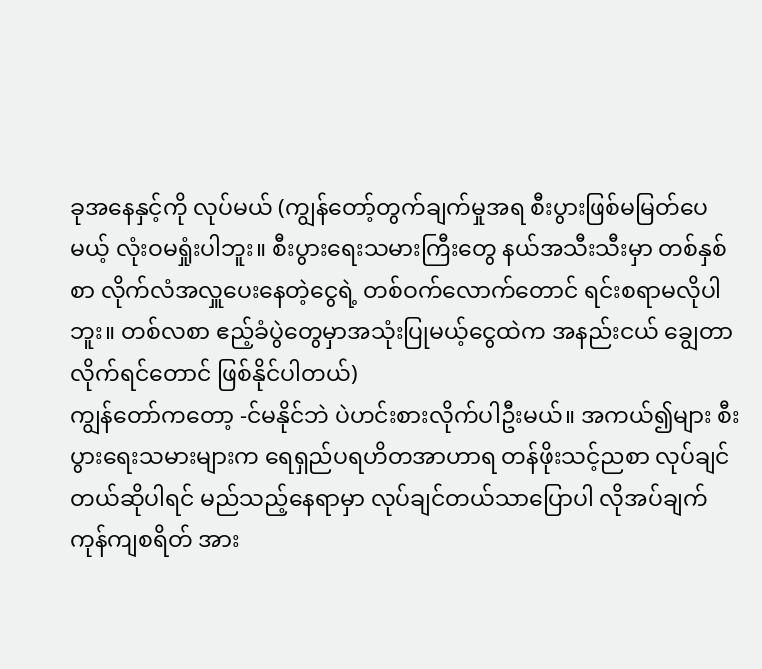ခုအနေနှင့်ကို လုပ်မယ် (ကျွန်တော့်တွက်ချက်မှုအရ စီးပွားဖြစ်မမြတ်ပေမယ့် လုံးဝမရှုံးပါဘူး။ စီးပွားရေးသမားကြီးတွေ နယ်အသီးသီးမှာ တစ်နှစ်စာ လိုက်လံအလှူပေးနေတဲ့ငွေရဲ့ တစ်ဝက်လောက်တောင် ရင်းစရာမလိုပါဘူး။ တစ်လစာ ဧည့်ခံပွဲတွေမှာအသုံးပြုမယ့်ငွေထဲက အနည်းငယ် ချွေတာလိုက်ရင်တောင် ဖြစ်နိုင်ပါတယ်)
ကျွန်တော်ကတော့ -င်မနိုင်ဘဲ ပဲဟင်းစားလိုက်ပါဦးမယ်။ အကယ်၍များ စီးပွားရေးသမားများက ရေရှည်ပရဟိတအာဟာရ တန်ဖိုးသင့်ညစာ လုပ်ချင်တယ်ဆိုပါရင် မည်သည့်နေရာမှာ လုပ်ချင်တယ်သာပြောပါ လိုအပ်ချက် ကုန်ကျစရိတ် အား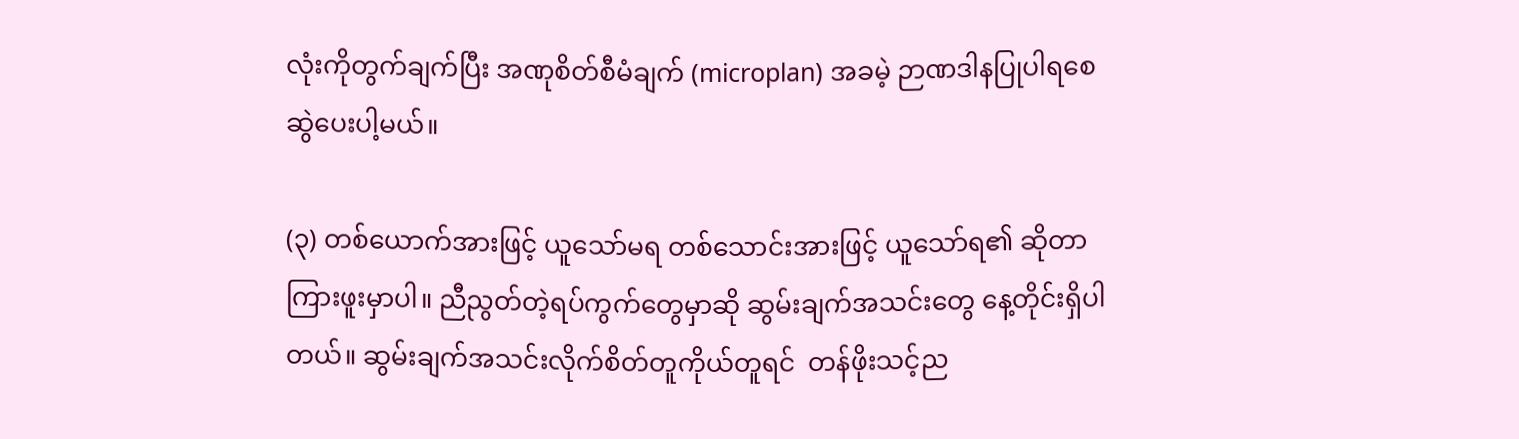လုံးကိုတွက်ချက်ပြီး အဏုစိတ်စီမံချက် (microplan) အခမဲ့ ဉာဏဒါနပြုပါရစေ ဆွဲပေးပါ့မယ်။

(၃) တစ်ယောက်အားဖြင့် ယူသော်မရ တစ်သောင်းအားဖြင့် ယူသော်ရ၏ ဆိုတာ ကြားဖူးမှာပါ။ ညီညွတ်တဲ့ရပ်ကွက်တွေမှာဆို ဆွမ်းချက်အသင်းတွေ နေ့တိုင်းရှိပါတယ်။ ဆွမ်းချက်အသင်းလိုက်စိတ်တူကိုယ်တူရင်  တန်ဖိုးသင့်ည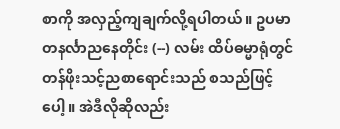စာကို အလှည့်ကျချက်လို့ရပါတယ်။ ဥပမာ တနင်္လာညနေတိုင်း (--) လမ်း ထိပ်ဓမ္မာရုံတွင် တန်ဖိုးသင့်ညစာရောင်းသည် စသည်ဖြင့်ပေါ့။ အဲဒီလိုဆိုလည်း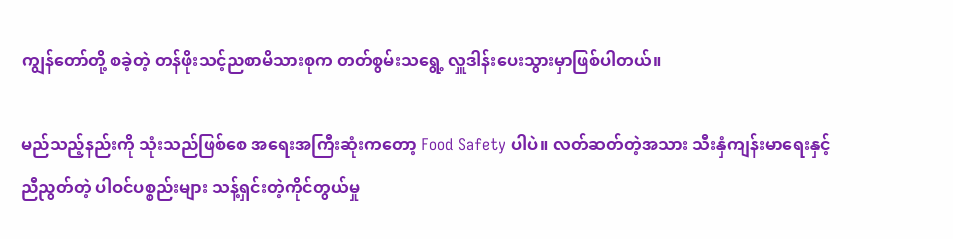ကျွန်တော်တို့ စခဲ့တဲ့ တန်ဖိုးသင့်ညစာမိသားစုက တတ်စွမ်းသရွေ့ လှူဒါန်းပေးသွားမှာဖြစ်ပါတယ်။

မည်သည့်နည်းကို သုံးသည်ဖြစ်စေ အရေးအကြီးဆုံးကတော့ Food Safety ပါပဲ။ လတ်ဆတ်တဲ့အသား သီးနှံကျန်းမာရေးနှင့် ညီညွတ်တဲ့ ပါဝင်ပစ္စည်းများ သန့်ရှင်းတဲ့ကိုင်တွယ်မှု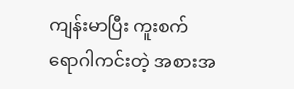ကျန်းမာပြီး ကူးစက်ရောဂါကင်းတဲ့ အစားအ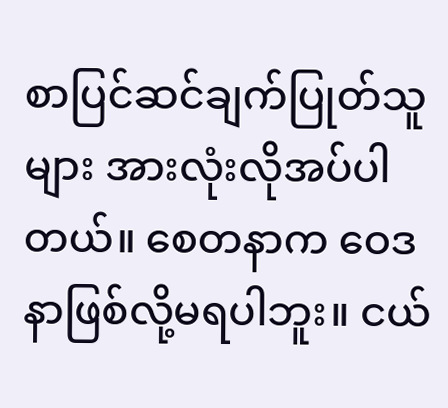စာပြင်ဆင်ချက်ပြုတ်သူများ အားလုံးလိုအပ်ပါတယ်။ စေတနာက ဝေဒနာဖြစ်လို့မရပါဘူး။ ငယ်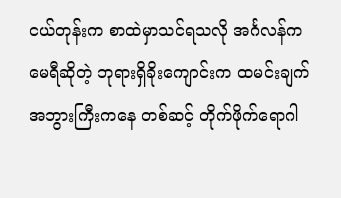ငယ်တုန်းက စာထဲမှာသင်ရသလို အင်္ဂလန်ကမေရီဆိုတဲ့ ဘုရားရှိခိုးကျောင်းက ထမင်းချက်အဘွားကြီးကနေ တစ်ဆင့် တိုက်ဖိုက်ရောဂါ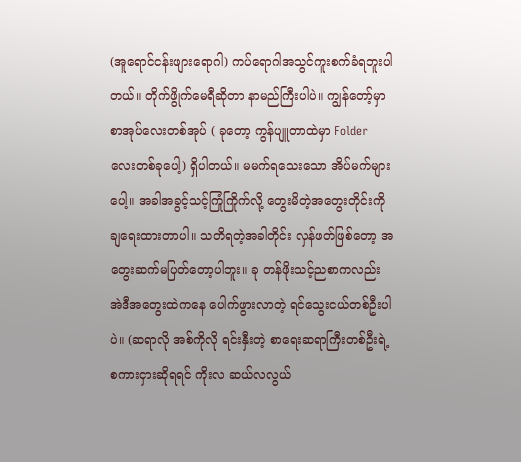(အူရောင်ငန်းဖျားရောဂါ) ကပ်ရောဂါအသွင်ကူးစက်ခံရဘူးပါတယ်။ တိုက်ဖွိုက်မေရီဆိုတာ နာမည်ကြီးပါပဲ။ ကျွန်တော့်မှာ စာအုပ်လေးတစ်အုပ် ( ခုတော့ ကွန်ပျူတာထဲမှာ Folder လေးတစ်ခုပေါ့) ရှိပါတယ်။ မမက်ရသေးသော အိပ်မက်များပေါ့။ အခါအခွင့်သင့်ကြုံကြိုက်လို့ တွေးမိတဲ့အတွေးတိုင်းကို ချရေးထားတာပါ။ သတိရတဲ့အခါတိုင်း လှန်ဖတ်ဖြစ်တော့ အတွေးဆက်မပြတ်တော့ပါဘူး။ ခု တန်ဖိုးသင့်ညစာကလည်း အဲဒီအတွေးထဲကနေ ပေါက်ဖွားလာတဲ့ ရင်သွေးငယ်တစ်ဦးပါပဲ။ (ဆရာလို အစ်ကိုလို ရင်းနှီးတဲ့ စာရေးဆရာကြီးတစ်ဦးရဲ့ စကားငှားဆိုရရင် ကိုးလ ဆယ်လလွယ်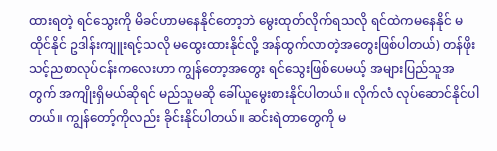ထားရတဲ့ ရင်သွေးကို မိခင်ဟာမနေနိုင်တော့ဘဲ မွေးထုတ်လိုက်ရသလို ရင်ထဲကမနေနိုင် မထိုင်နိုင် ဥဒါန်းကျူးရင့်သလို မထွေးထားနိုင်လို့ အန်ထွက်လာတဲ့အတွေးဖြစ်ပါတယ်) တန်ဖိုးသင့်ညစာလုပ်ငန်းကလေးဟာ ကျွန်တော့အတွေး ရင်သွေးဖြစ်ပေမယ့် အများပြည်သူအတွက် အကျိုးရှိမယ်ဆိုရင် မည်သူမဆို ခေါ်ယူမွေးစားနိုင်ပါတယ်။ လိုက်လံ လုပ်ဆောင်နိုင်ပါတယ်။ ကျွန်တော့်ကိုလည်း ခိုင်းနိုင်ပါတယ်။ ဆင်းရဲတာတွေကို မ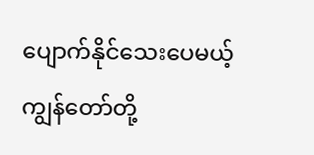ပျောက်နိုင်သေးပေမယ့် ကျွန်တော်တို့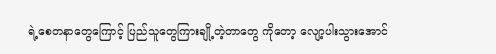ရဲ့စေတနာတွေကြောင့် ပြည်သူတွေကြားချို့တဲ့တာတွေ ကိုတော့ လျော့ပါးသွားအောင်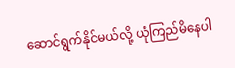ဆောင်ရွက်နိုင်မယ်လို့ ယုံကြည်မိနေပါ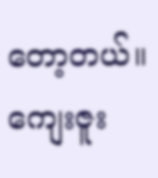တော့တယ်။ ကျေးဇူး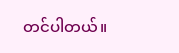တင်ပါတယ်။